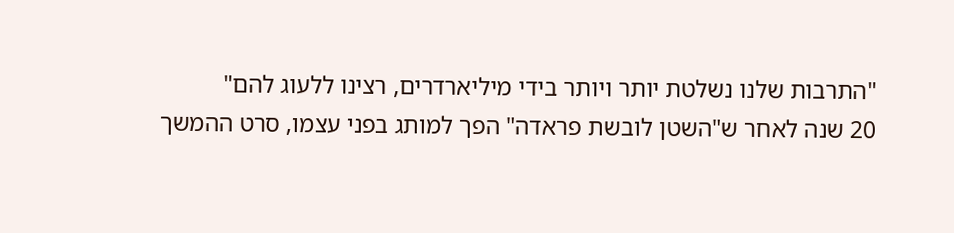"התרבות שלנו נשלטת יותר ויותר בידי מיליארדרים, רצינו ללעוג להם"
20 שנה לאחר ש"השטן לובשת פראדה" הפך למותג בפני עצמו, סרט ההמשך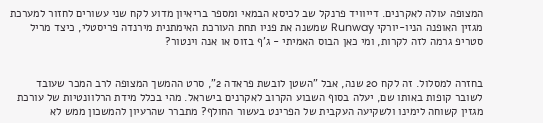המצופה עולה לאקרנים. דייוויד פרנקל שב לכיסא הבמאי ומספר בריאיון מדוע לקח שני עשורים לחזור למערכת מגזין האופנה הניו-יורקי Runway שמשנה את פניו תחת העורכת האימתנית מירנדה פריסטלי, כיצד מריל סטריפ גרמה לזה לקרות, ומי כאן הבוס האמיתי - ג'ף בזוס או אנה וינטור?


בחזרה למסלול. זה לקח 20 שנה, אבל "השטן לובשת פראדה 2", סרט ההמשך המצופה לרב המכר שעובד לשובר קופות באותו שם, יעלה בסוף השבוע הקרוב לאקרנים בישראל. מהי בכלל מידת הרלוונטיות של עורכת מגזין קשוחה לימינו ולשקיעה העקבית של הפרינט בעשור החולף? מתברר שהרעיון להמשכון ממש לא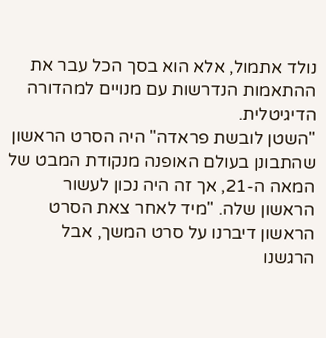נולד אתמול, אלא הוא בסך הכל עבר את ההתאמות הנדרשות עם מנויים למהדורה הדיגיטלית.
"השטן לובשת פראדה" היה הסרט הראשון שהתבונן בעולם האופנה מנקודת המבט של המאה ה-21, אך זה היה נכון לעשור הראשון שלה. "מיד לאחר צאת הסרט הראשון דיברנו על סרט המשך, אבל הרגשנו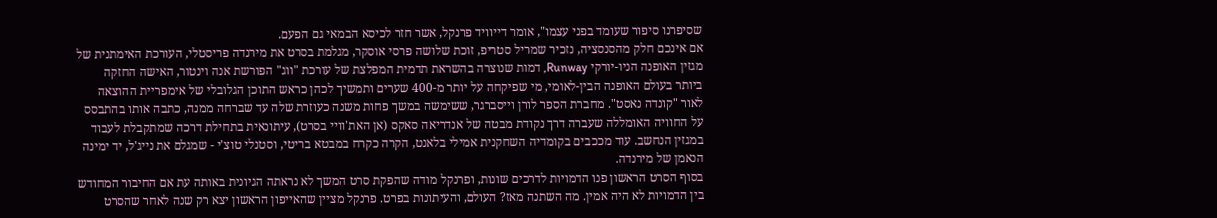שסיפרנו סיפור שעומד בפני עצמו", אומר דייוויד פרנקל, אשר חזר לכיסא הבמאי גם הפעם.
אם אינכם חלק מהסנסציה, נזכיר שמריל סטריפ, זוכת שלושה פרסי אוסקר, מגלמת בסרט את מירנדה פריסטלי, העורכת האימתנית של מגזין האופנה הניו-יורקי Runway, דמות שנוצרה בהשראת תדמית המפלצת של עורכת "ווג" הפורשת אנה וינטור, האישה החזקה ביותר בעולם האופנה הבין-לאומי, מי שפיקחה על יותר מ-400 שערים ותמשיך לכהן כראש התוכן הגלובלי של אימפריית ההוצאה לאור "קונדה נאסט". מחברת הספר לורן וייסברגר, ששימשה במשך פחות משנה כעוזרת שלה עד שברחה ממנה, כתבה אותו בהתבסס על החוויה האומללה שעברה דרך נקודת מבטה של אנדריאה סאקס (אן האת'וויי בסרט), עיתונאית בתחילת דרכה שמתקבלת לעבוד במגזין הנחשב. עוד מככבים בקומדיה השחקנית אמילי בלאנט, הקרה כקרח במבטא בריטי, וסטנלי טוצ'י - שמגלם את נייג'ל, יד ימינה הנאמן של מירנדה.
בסוף הסרט הראשון פנו הדמויות לדרכים שונות, ופרנקל מודה שהפקת סרט המשך לא נראתה הגיונית באותה עת אם החיבור המחודש בין הדמויות לא היה אמין. מה השתנה מאז? העולם, והעיתונות בפרט. פרנקל מציין שהאייפון הראשון יצא רק שנה לאחר שהסרט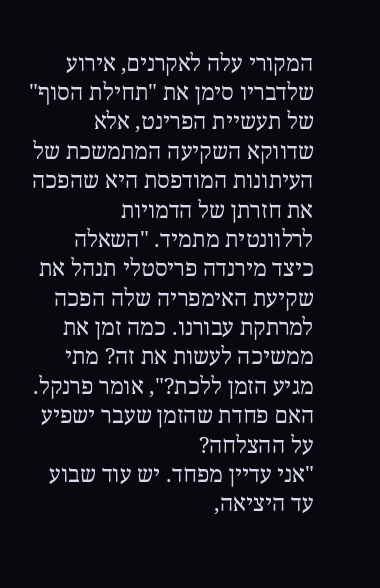המקורי עלה לאקרנים, אירוע שלדבריו סימן את "תחילת הסוף" של תעשיית הפרינט, אלא שדווקא השקיעה המתמשכת של העיתונות המודפסת היא שהפכה את חזרתן של הדמויות לרלוונטית מתמיד. "השאלה כיצד מירנדה פריסטלי תנהל את שקיעת האימפריה שלה הפכה למרתקת עבורנו. כמה זמן את ממשיכה לעשות את זה? מתי מגיע הזמן ללכת?", אומר פרנקל.
האם פחדת שהזמן שעבר ישפיע על ההצלחה?
"אני עדיין מפחד. יש עוד שבוע עד היציאה,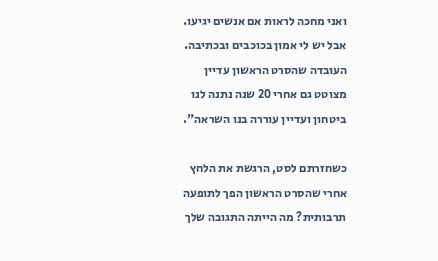ואני מחכה לראות אם אנשים יגיעו. אבל יש לי אמון בכוכבים ובכתיבה. העובדה שהסרט הראשון עדיין מצוטט גם אחרי 20 שנה נתנה לנו ביטחון ועדיין עוררה בנו השראה".

כשחזרתם לסט, הרגשת את הלחץ אחרי שהסרט הראשון הפך לתופעה תרבותית? מה הייתה התגובה שלך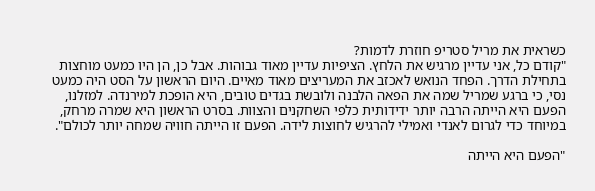כשראית את מריל סטריפ חוזרת לדמות?
"קודם כל, אני עדיין מרגיש את הלחץ. הציפיות עדיין מאוד גבוהות. אבל כן, הן היו כמעט מוחצות בתחילת הדרך. הפחד הנואש לאכזב את המעריצים מאוד מאיים. היום הראשון על הסט היה כמעט נסי, כי ברגע שמריל שמה את הפאה הלבנה ולובשת בגדים טובים, היא הופכת למירנדה. למזלנו, הפעם היא הייתה הרבה יותר ידידותית כלפי השחקנים והצוות. בסרט הראשון היא שמרה מרחק, במיוחד כדי לגרום לאנדי ואמילי להרגיש לחוצות לידה. הפעם זו הייתה חוויה שמחה יותר לכולם".

"הפעם היא הייתה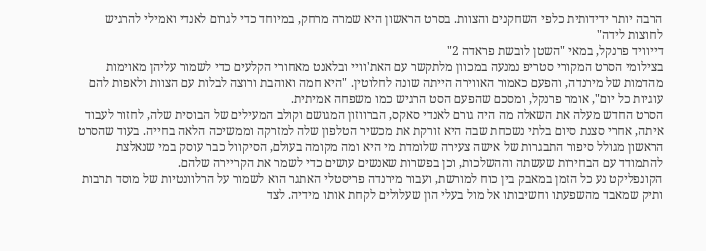הרבה יותר ידידותית כלפי השחקנים והצוות. בסרט הראשון היא שמרה מרחק, במיוחד כדי לגרום לאנדי ואמילי להרגיש לחוצות לידה"
דייוויד פרנקל, במאי "השטן לובשת פראדה 2"
בצילומי הסרט המקורי סטריפ נמנעה במכוון מלתקשר עם האת'וויי ובלאנט מאחורי הקלעים כדי לשמור עליהן מאוימות מהדמות של מירנדה, והפעם כאמור האווירה הייתה שונה לחלוטין. "היא חמה ואוהבת ורוצה לבלות עם הצוות ולאפות להם עוגיות כל יום", אומר פרנקל, ומסכם שהפעם הסט הרגיש כמו משפחה אמיתית.
הסרט החדש מעלה את השאלה מה היה גורם לאנדי סאקס, הברווזון המגושם וקולב המעילים של הבוסית שלה, לחזור לעבוד איתה, אחרי סצנת סיום בלתי נשכחת שבה היא זורקת את מכשיר הטלפון שלה למזרקה וממשיכה הלאה בחייה. בעוד שהסרט הראשון מגולל סיפור התבגרות של אישה צעירה שלומדת מי היא ומה מקומה בעולם, הסיקוול כבר עוסק במי שנאלצת להתמודד עם הבחירות שעשתה וההשלכות, וכן בפשרות שאנשים עושים כדי לשמר את הקריירה שלהם.
הקונפליקט נע כל הזמן במאבק בין כוח למורשת, ועבור מירנדה פריסטלי האתגר הוא לשמור על הרלוונטיות של מוסד תרבות ותיק שמאבד מהשפעתו וחשיבותו אל מול בעלי הון שעלולים לקחת אותו מידיה. לצד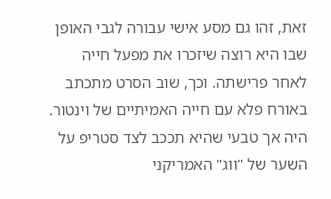זאת, זהו גם מסע אישי עבורה לגבי האופן שבו היא רוצה שיזכרו את מפעל חייה לאחר פרישתה. וכך, שוב הסרט מתכתב באורח פלא עם חייה האמיתיים של וינטור. היה אך טבעי שהיא תככב לצד סטריפ על השער של "ווג" האמריקני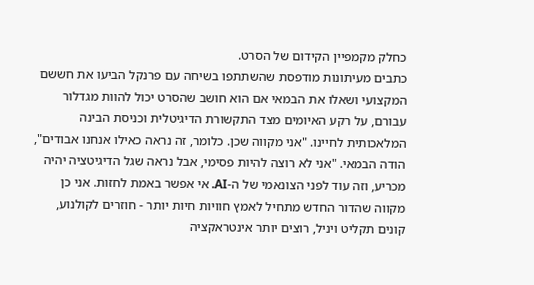כחלק מקמפיין הקידום של הסרט.
כתבים מעיתונות מודפסת שהשתתפו בשיחה עם פרנקל הביעו את חששם המקצועי ושאלו את הבמאי אם הוא חושב שהסרט יכול להוות מגדלור עבורם, על רקע האיומים מצד התקשורת הדיגיטלית וכניסת הבינה המלאכותית לחיינו. "אני מקווה שכן. כלומר, זה נראה כאילו אנחנו אבודים", הודה הבמאי. "אני לא רוצה להיות פסימי, אבל נראה שגל הדיגיטציה יהיה מכריע, וזה עוד לפני הצונאמי של ה-AI. אי אפשר באמת לחזות. אני כן מקווה שהדור החדש מתחיל לאמץ חוויות חיות יותר - חוזרים לקולנוע, קונים תקליט ויניל, רוצים יותר אינטראקציה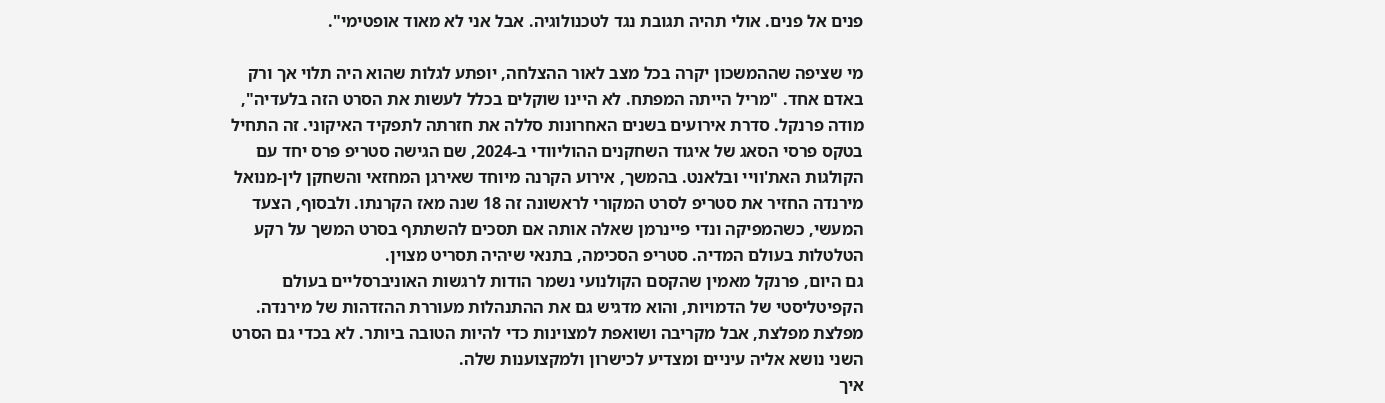פנים אל פנים. אולי תהיה תגובת נגד לטכנולוגיה. אבל אני לא מאוד אופטימי".

מי שציפה שההמשכון יקרה בכל מצב לאור ההצלחה, יופתע לגלות שהוא היה תלוי אך ורק באדם אחד. "מריל הייתה המפתח. לא היינו שוקלים בכלל לעשות את הסרט הזה בלעדיה", מודה פרנקל. סדרת אירועים בשנים האחרונות סללה את חזרתה לתפקיד האיקוני. זה התחיל בטקס פרסי הסאג של איגוד השחקנים ההוליוודי ב-2024, שם הגישה סטריפ פרס יחד עם הקולגות האת'וויי ובלאנט. בהמשך, אירוע הקרנה מיוחד שאירגן המחזאי והשחקן לין-מנואל מירנדה החזיר את סטריפ לסרט המקורי לראשונה זה 18 שנה מאז הקרנתו. ולבסוף, הצעד המעשי, כשהמפיקה ונדי פיינרמן שאלה אותה אם תסכים להשתתף בסרט המשך על רקע הטלטלות בעולם המדיה. סטריפ הסכימה, בתנאי שיהיה תסריט מצוין.
גם היום, פרנקל מאמין שהקסם הקולנועי נשמר הודות לרגשות האוניברסליים בעולם הקפיטליסטי של הדמויות, והוא מדגיש גם את ההתנהלות מעוררת ההזדהות של מירנדה. מפלצת מפלצת, אבל מקריבה ושואפת למצוינות כדי להיות הטובה ביותר. לא בכדי גם הסרט השני נושא אליה עיניים ומצדיע לכישרון ולמקצוענות שלה.
איך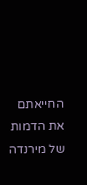החייאתם את הדמות של מירנדה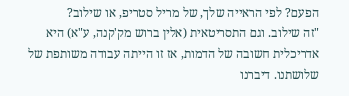הפעם? לפי הראייה שלך, של מריל סטריפ, או שילוב?
"זה שילוב. וגם התסריטאית (אלין ברוש מק'קנה, ע"א) היא אדריכלית חשובה של הדמות, אז זו הייתה עבודה משותפת של שלושתנו. דיברנו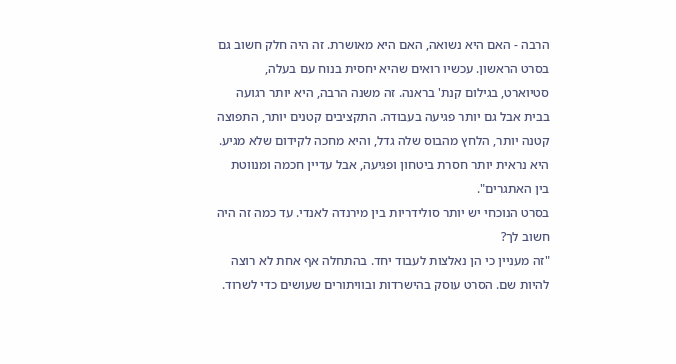הרבה - האם היא נשואה, האם היא מאושרת. זה היה חלק חשוב גם בסרט הראשון. עכשיו רואים שהיא יחסית בנוח עם בעלה, סטיוארט, בגילום קנת' בראנה. זה משנה הרבה, היא יותר רגועה בבית אבל גם יותר פגיעה בעבודה. התקציבים קטנים יותר, התפוצה קטנה יותר, הלחץ מהבוס שלה גדל, והיא מחכה לקידום שלא מגיע. היא נראית יותר חסרת ביטחון ופגיעה, אבל עדיין חכמה ומנווטת בין האתגרים".
בסרט הנוכחי יש יותר סולידריות בין מירנדה לאנדי. עד כמה זה היה חשוב לך?
"זה מעניין כי הן נאלצות לעבוד יחד. בהתחלה אף אחת לא רוצה להיות שם. הסרט עוסק בהישרדות ובוויתורים שעושים כדי לשרוד.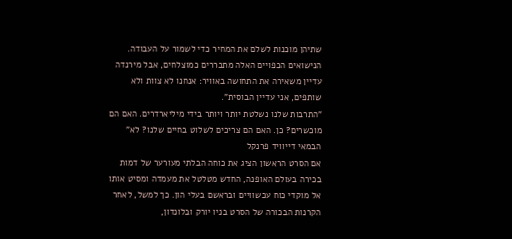שתיהן מוכנות לשלם את המחיר כדי לשמור על העבודה. הנישואים הכפויים האלה מתבררים כמוצלחים, אבל מירנדה עדיין משאירה את התחושה באוויר: אנחנו לא צוות ולא שותפים, אני עדיין הבוסית".
"התרבות שלנו נשלטת יותר ויותר בידי מיליארדרים. האם הם מוכשרים? כן. האם הם צריכים לשלוט בחיים שלנו? לא"
הבמאי דייוויד פרנקל
אם הסרט הראשון הציג את כוחה הבלתי מעורער של דמות בכירה בעולם האופנה, החדש מטלטל את מעמדה ומסיט אותו אל מוקדי כוח עכשוויים ובראשם בעלי הון. כך למשל, לאחר הקרנות הבכורה של הסרט בניו יורק ובלונדון,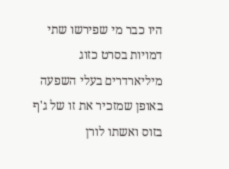היו כבר מי שפירשו שתי דמויות בסרט כזוג מיליארדרים בעלי השפעה באופן שמזכיר את זו של ג'ף בזוס ואשתו לורן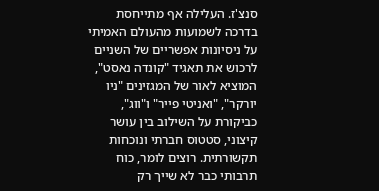סנצ'ז. העלילה אף מתייחסת בדרכה לשמועות מהעולם האמיתי על ניסיונות אפשריים של השניים לרכוש את תאגיד "קונדה נאסט", המוציא לאור של המגזינים "ניו יורקר", "ואניטי פייר" ו"ווג", כביקורת על השילוב בין עושר קיצוני, סטטוס חברתי ונוכחות תקשורתית. רוצים לומר, כוח תרבותי כבר לא שייך רק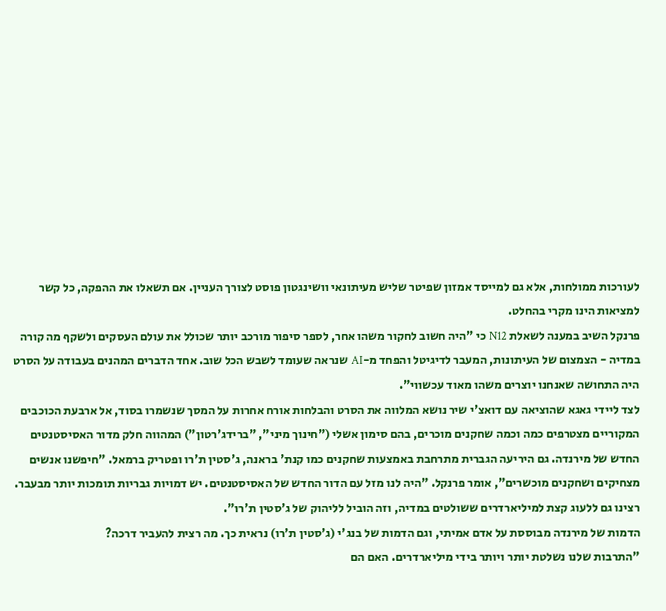לעורכות ממולחות, אלא גם למייסד אמזון שפיטר שליש מעיתונאי וושינגטון פוסט לצורך העניין. אם תשאלו את ההפקה, כל קשר למציאות הינו מקרי בהחלט.
פרנקל השיב במענה לשאלת N12 כי "היה חשוב לחקור משהו אחר, לספר סיפור מורכב יותר שכולל את עולם העסקים ולשקף מה קורה במדיה - הצמצום של העיתונות, המעבר לדיגיטל והפחד מ-AI שנראה שעומד לשבש הכל שוב. אחד הדברים המהנים בעבודה על הסרט היה התחושה שאנחנו יוצרים משהו מאוד עכשווי".
לצד ליידי גאגא שהוציאה עם דואצ'י שיר נושא המלווה את הסרט והבלחות אורח אחרות על המסך שנשמרו בסוד, אל ארבעת הכוכבים המקוריים מצטרפים כמה וכמה שחקנים מוכרים, בהם סימון אשלי ("חינוך מיני", "ברידג'רטון") המהווה חלק מדור האסיסטנטים החדש של מירנדה. גם היריעה הגברית מתרחבת באמצעות שחקנים כמו קנת' בראנה, ג'סטין ת'רו ופטריק ברמאל. "חיפשנו אנשים מצחיקים ושחקנים מוכשרים", אומר פרנקל. "היה לנו מזל עם הדור החדש של האסיסטנטים. יש דמויות גבריות תומכות יותר מבעבר. רצינו גם ללעוג קצת למיליארדרים ששולטים במדיה, וזה הוביל לליהוק של ג'סטין ת'רו".
הדמות של מירנדה מבוססת על אדם אמיתי, וגם הדמות של בנג'י (ג'סטין ת'רו) נראית כך. מה רצית להעביר דרכה?
"התרבות שלנו נשלטת יותר ויותר בידי מיליארדרים. האם הם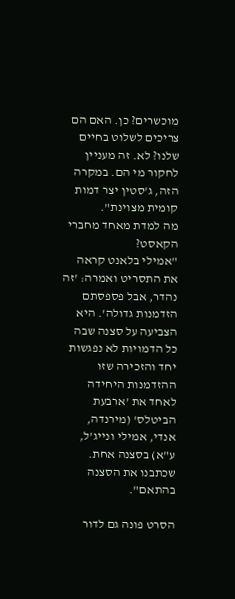מוכשרים? כן. האם הם צריכים לשלוט בחיים שלנו? לא. זה מעניין לחקור מי הם. במקרה הזה, ג'סטין יצר דמות קומית מצוינת".
מה למדת מאחד מחברי הקאסט?
"אמילי בלאנט קראה את התסריט ואמרה: 'זה נהדר, אבל פספסתם הזדמנות גדולה'. היא הצביעה על סצנה שבה כל הדמויות לא נפגשות יחד והזכירה שזו ההזדמנות היחידה לאחד את 'ארבעת הביטלס' (מירנדה, אנדי, אמילי ונייג'ל, ע"א) בסצנה אחת. שכתבנו את הסצנה בהתאם".

הסרט פונה גם לדור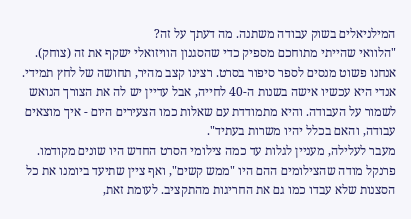המילניאלים בשוק עבודה משתנה. מה דעתך על זה?
"הלוואי שהייתי מתוחכם מספיק כדי שהסגנון הוויזואלי ישקף את זה (צוחק). אנחנו פשוט מנסים לספר סיפור בסרט. רצינו קצב מהיר, תחושה של לחץ תמידי. אנדי היא עכשיו אישה בשנות ה-40 לחייה, אבל עדיין יש לה את הצורך הנואש לשמור על העבודה. והיא מתמודדת עם שאלות כמו הצעירים היום - איך מוצאים עבודה, והאם בכלל יהיו משרות בעתיד".
מעבר לעלילה, מעניין לגלות עד כמה צילומי הסרט החדש היו שונים מקודמו. פרנקל מודה שהצילומים ההם היו "ממש קשים", ואף ציין שתיעד ביומנו את כל הסצנות שלא עבדו כמו גם את החריגות מהתקציב. לעומת זאת,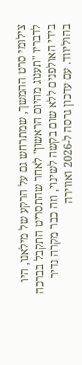צילומי סרט ההמשך, שמתרחש גם על הרקע של מילאנו, היו לדבריו "תענוג מהיום הראשון" לאחר שהתסריט התקבל בברכה בידי האולפנים ללא שום בקשה לשינוי, וזה כבר מקרה נדיר בהוליווד. עם עדכון גרסה ל-2026 ואווירה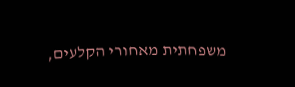משפחתית מאחורי הקלעים,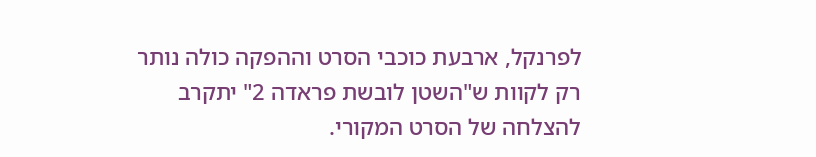לפרנקל, ארבעת כוכבי הסרט וההפקה כולה נותר רק לקוות ש"השטן לובשת פראדה 2" יתקרב להצלחה של הסרט המקורי.